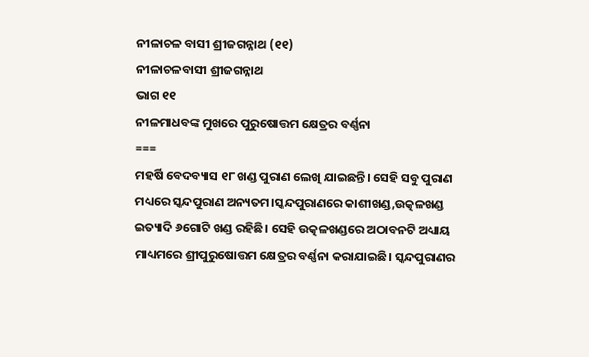ନୀଳାଚଳ ବାସୀ ଶ୍ରୀଜଗନ୍ନାଥ (୧୧)
ନୀଳାଚଳବାସୀ ଶ୍ରୀଜଗନ୍ନାଥ
ଭାଗ ୧୧
ନୀଳମାଧବଙ୍କ ମୁଖରେ ପୁରୁଷୋତ୍ତମ କ୍ଷେତ୍ରର ବର୍ଣ୍ଣନା
===
ମହର୍ଷି ବେଦବ୍ୟାସ ୧୮ ଖଣ୍ଡ ପୁରାଣ ଲେଖି ଯାଇଛନ୍ତି। ସେହି ସବୁ ପୁରାଣ ମଧ୍ୟରେ ସ୍କନ୍ଦପୁରାଣ ଅନ୍ୟତମ।ସ୍କନ୍ଦପୁରାଣରେ କାଶୀଖଣ୍ଡ,ଉତ୍କଳଖଣ୍ଡ ଇତ୍ୟାଦି ୬ଗୋଟି ଖଣ୍ଡ ରହିଛି। ସେହି ଉତ୍କଳଖଣ୍ଡରେ ଅଠାବନଟି ଅଧ୍ୟାୟ ମାଧ୍ୟମରେ ଶ୍ରୀପୁରୁଷୋତ୍ତମ କ୍ଷେତ୍ରର ବର୍ଣ୍ଣନା କରାଯାଇଛି। ସ୍କନ୍ଦପୁରାଣର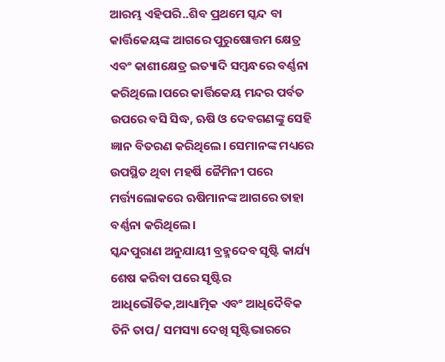ଆରମ୍ଭ ଏହିପରି..ଶିବ ପ୍ରଥମେ ସ୍କନ୍ଦ ବା କାର୍ତ୍ତିକେୟଙ୍କ ଆଗରେ ପୁରୁଷୋତ୍ତମ କ୍ଷେତ୍ର ଏବଂ କାଶୀକ୍ଷେତ୍ର ଇତ୍ୟାଦି ସମ୍ବନ୍ଧରେ ବର୍ଣ୍ଣନା କରିଥିଲେ।ପରେ କାର୍ତ୍ତିକେୟ ମନ୍ଦର ପର୍ବତ ଉପରେ ବସି ସିଦ୍ଧ, ଋଷି ଓ ଦେବଗଣଙ୍କୁ ସେହି ଜ୍ଞାନ ବିତରଣ କରିଥିଲେ। ସେମାନଙ୍କ ମଧ୍ୟରେ ଉପସ୍ଥିତ ଥିବା ମହର୍ଷି ଜୈମିନୀ ପରେ ମର୍ତ୍ତ୍ୟଲୋକରେ ଋଷିମାନଙ୍କ ଆଗରେ ତାହା ବର୍ଣ୍ଣନା କରିଥିଲେ।
ସ୍କନ୍ଦପୁରାଣ ଅନୁଯାୟୀ ବ୍ରହ୍ମଦେବ ସୃଷ୍ଟି କାର୍ଯ୍ୟ ଶେଷ କରିବା ପରେ ସୃଷ୍ଟିର ଆଧିଭୌତିକ,ଆଧ୍ୟାତ୍ମିକ ଏବଂ ଆଧିଦୈବିକ ତିନି ତାପ/ ସମସ୍ୟା ଦେଖି ସୃଷ୍ଟିଭାରରେ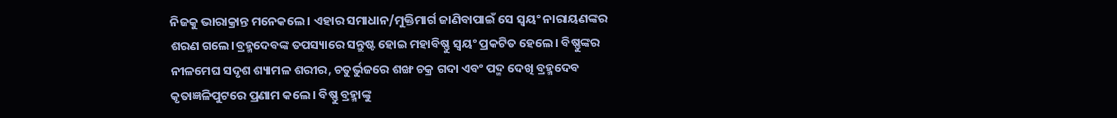ନିଜକୁ ଭାରାକ୍ରାନ୍ତ ମନେକଲେ। ଏହାର ସମାଧାନ/ମୁକ୍ତିମାର୍ଗ ଜାଣିବାପାଇଁ ସେ ସ୍ବୟଂ ନାରାୟଣଙ୍କର ଶରଣ ଗଲେ।ବ୍ରହ୍ମଦେବଙ୍କ ତପସ୍ୟାରେ ସନ୍ତୁଷ୍ଟ ହୋଇ ମହାବିଷ୍ଣୁ ସ୍ବୟଂ ପ୍ରକଟିତ ହେଲେ। ବିଷ୍ଣୁଙ୍କର ନୀଳମେଘ ସଦୃଶ ଶ୍ୟାମଳ ଶରୀର, ଚତୁର୍ଭୁଜରେ ଶଙ୍ଖ ଚକ୍ର ଗଦା ଏବଂ ପଦ୍ମ ଦେଖି ବ୍ରହ୍ମଦେବ କୃତାଜ୍ଞଳିପୁଟରେ ପ୍ରଣାମ କଲେ। ବିଷ୍ଣୁ ବ୍ରହ୍ମାଙ୍କୁ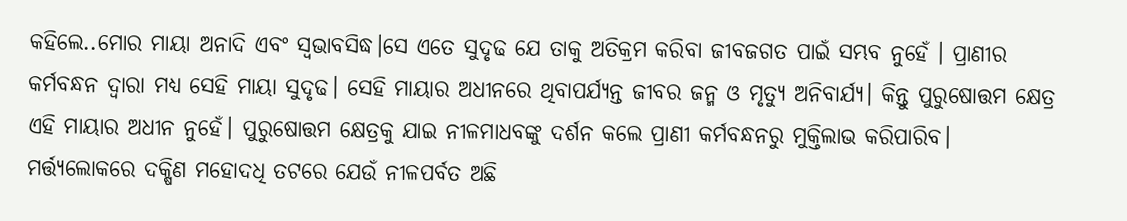କହିଲେ..ମୋର ମାୟା ଅନାଦି ଏବଂ ସ୍ବଭାବସିଦ୍ଧ।ସେ ଏତେ ସୁଦୃଢ ଯେ ତାକୁ ଅତିକ୍ରମ କରିବା ଜୀବଜଗତ ପାଇଁ ସମ୍ଭବ ନୁହେଁ । ପ୍ରାଣୀର କର୍ମବନ୍ଧନ ଦ୍ବାରା ମଧ୍ୟ ସେହି ମାୟା ସୁଦୃଢ। ସେହି ମାୟାର ଅଧୀନରେ ଥିବାପର୍ଯ୍ୟନ୍ତ ଜୀବର ଜନ୍ମ ଓ ମୃତ୍ୟୁ ଅନିବାର୍ଯ୍ୟ। କିନ୍ତୁ ପୁରୁଷୋତ୍ତମ କ୍ଷେତ୍ର ଏହି ମାୟାର ଅଧୀନ ନୁହେଁ। ପୁରୁଷୋତ୍ତମ କ୍ଷେତ୍ରକୁ ଯାଇ ନୀଳମାଧବଙ୍କୁ ଦର୍ଶନ କଲେ ପ୍ରାଣୀ କର୍ମବନ୍ଧନରୁ ମୁକ୍ତିଲାଭ କରିପାରିବ।
ମର୍ତ୍ତ୍ୟଲୋକରେ ଦକ୍ଷିଣ ମହୋଦଧି ତଟରେ ଯେଉଁ ନୀଳପର୍ବତ ଅଛି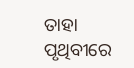ତାହା ପୃଥିବୀରେ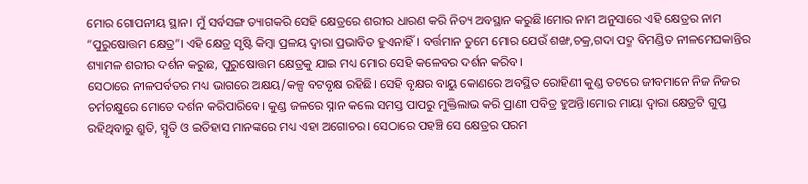ମୋର ଗୋପନୀୟ ସ୍ଥାନ। ମୁଁ ସର୍ବସଙ୍ଗ ତ୍ୟାଗକରି ସେହି କ୍ଷେତ୍ରରେ ଶରୀର ଧାରଣ କରି ନିତ୍ୟ ଅବସ୍ଥାନ କରୁଛି।ମୋର ନାମ ଅନୁସାରେ ଏହି କ୍ଷେତ୍ରର ନାମ “ପୁରୁଷୋତ୍ତମ କ୍ଷେତ୍ର”। ଏହି କ୍ଷେତ୍ର ସୃଷ୍ଟି କିମ୍ବା ପ୍ରଳୟ ଦ୍ବାରା ପ୍ରଭାବିତ ହୁଏନାହିଁ। ବର୍ତ୍ତମାନ ତୁମେ ମୋର ଯେଉଁ ଶଙ୍ଖ,ଚକ୍ର,ଗଦା ପଦ୍ମ ବିମଣ୍ଡିତ ନୀଳମେଘକାନ୍ତିର ଶ୍ୟାମଳ ଶରୀର ଦର୍ଶନ କରୁଛ, ପୁରୁଷୋତ୍ତମ କ୍ଷେତ୍ରକୁ ଯାଇ ମଧ୍ୟ ମୋର ସେହି କଳେବର ଦର୍ଶନ କରିବ।
ସେଠାରେ ନୀଳପର୍ବତର ମଧ୍ୟ ଭାଗରେ ଅକ୍ଷୟ/କଳ୍ପ ବଟବୃକ୍ଷ ରହିଛି। ସେହି ବୃକ୍ଷର ବାୟୁ କୋଣରେ ଅବସ୍ଥିତ ରୋହିଣୀ କୁଣ୍ଡ ତଟରେ ଜୀବମାନେ ନିଜ ନିଜର ଚର୍ମଚକ୍ଷୁରେ ମୋତେ ଦର୍ଶନ କରିପାରିବେ। କୁଣ୍ଡ ଜଳରେ ସ୍ନାନ କଲେ ସମସ୍ତ ପାପରୁ ମୁକ୍ତିଲାଭ କରି ପ୍ରାଣୀ ପବିତ୍ର ହୁଅନ୍ତି।ମୋର ମାୟା ଦ୍ବାରା କ୍ଷେତ୍ରଟି ଗୁପ୍ତ ରହିଥିବାରୁ ଶ୍ରୁତି, ସ୍ମୃତି ଓ ଇତିହାସ ମାନଙ୍କରେ ମଧ୍ୟ ଏହା ଅଗୋଚର। ସେଠାରେ ପହଞ୍ଚି ସେ କ୍ଷେତ୍ରର ପରମ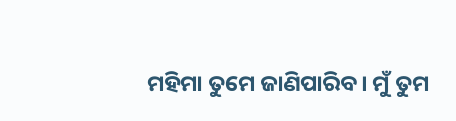ମହିମା ତୁମେ ଜାଣିପାରିବ। ମୁଁ ତୁମ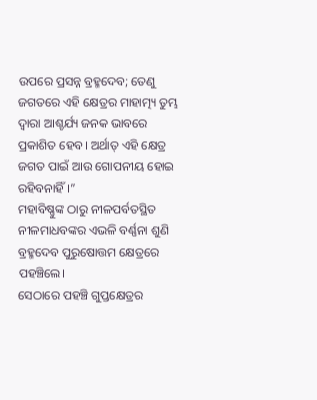ଉପରେ ପ୍ରସନ୍ନ ବ୍ରହ୍ମଦେବ; ତେଣୁ ଜଗତରେ ଏହି କ୍ଷେତ୍ରର ମାହାତ୍ମ୍ୟ ତୁମ୍ଭ ଦ୍ବାରା ଆଶ୍ଚର୍ଯ୍ୟ ଜନକ ଭାବରେ ପ୍ରକାଶିତ ହେବ। ଅର୍ଥାତ୍ ଏହି କ୍ଷେତ୍ର ଜଗତ ପାଇଁ ଆଉ ଗୋପନୀୟ ହୋଇ ରହିବନାହିଁ।”
ମହାବିଷ୍ଣୁଙ୍କ ଠାରୁ ନୀଳପର୍ବତସ୍ଥିତ ନୀଳମାଧବଙ୍କର ଏଭଳି ବର୍ଣ୍ଣନା ଶୁଣି ବ୍ରହ୍ମଦେବ ପୁରୁଷୋତ୍ତମ କ୍ଷେତ୍ରରେ ପହଞ୍ଚିଲେ।
ସେଠାରେ ପହଞ୍ଚି ଗୁପ୍ତକ୍ଷେତ୍ରର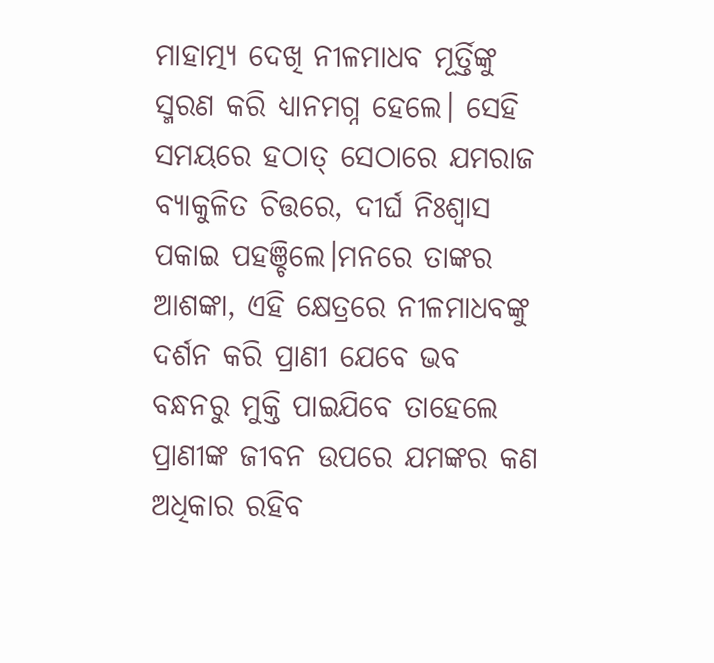ମାହାତ୍ମ୍ୟ ଦେଖି ନୀଳମାଧବ ମୂର୍ତ୍ତିଙ୍କୁ ସ୍ମରଣ କରି ଧ୍ୟାନମଗ୍ନ ହେଲେ। ସେହି ସମୟରେ ହଠାତ୍ ସେଠାରେ ଯମରାଜ ବ୍ୟାକୁଳିତ ଚିତ୍ତରେ, ଦୀର୍ଘ ନିଃଶ୍ବାସ ପକାଇ ପହଞ୍ଚିଲେ।ମନରେ ତାଙ୍କର ଆଶଙ୍କା, ଏହି କ୍ଷେତ୍ରରେ ନୀଳମାଧବଙ୍କୁ ଦର୍ଶନ କରି ପ୍ରାଣୀ ଯେବେ ଭବ ବନ୍ଧନରୁ ମୁକ୍ତି ପାଇଯିବେ ତାହେଲେ ପ୍ରାଣୀଙ୍କ ଜୀବନ ଉପରେ ଯମଙ୍କର କଣ ଅଧିକାର ରହିବ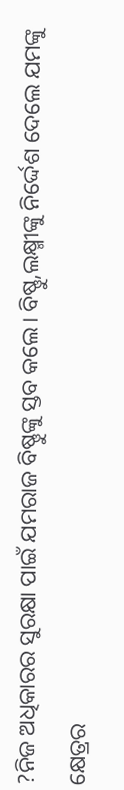?ନିଜ ଅଧିକାରର ସୁରକ୍ଷା ପାଇଁ ଯମରାଜ ବିଷ୍ଣୁଙ୍କୁ ସ୍ତବ କଲେ। ବିଷ୍ଣୁ,ଲକ୍ଷ୍ମୀଙ୍କୁ ନିର୍ଦ୍ଦେଶ ଦେଲେ ଯମଙ୍କୁ କ୍ଷେତ୍ରର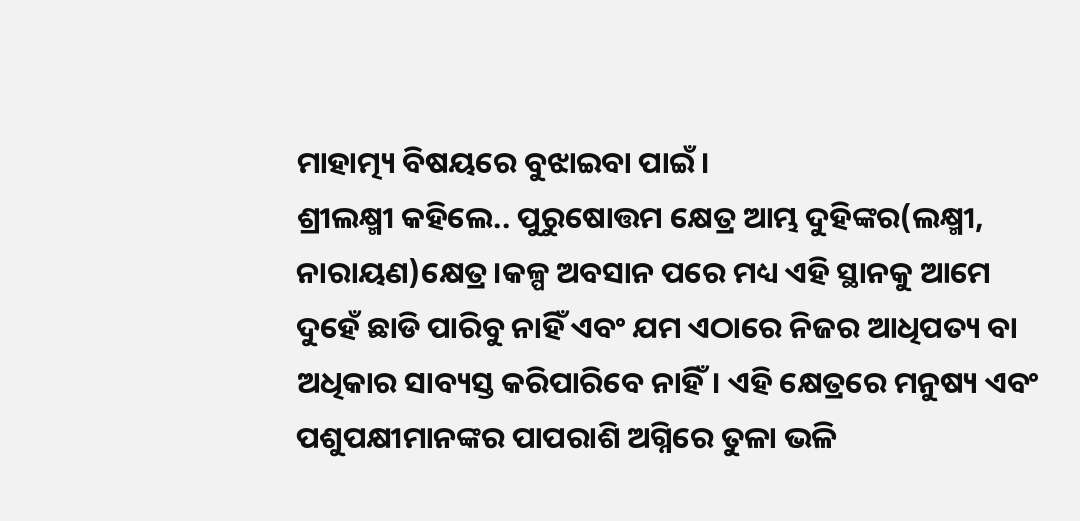ମାହାତ୍ମ୍ୟ ବିଷୟରେ ବୁଝାଇବା ପାଇଁ।
ଶ୍ରୀଲକ୍ଷ୍ମୀ କହିଲେ.. ପୁରୁଷୋତ୍ତମ କ୍ଷେତ୍ର ଆମ୍ଭ ଦୁହିଙ୍କର(ଲକ୍ଷ୍ମୀ, ନାରାୟଣ)କ୍ଷେତ୍ର।କଳ୍ପ ଅବସାନ ପରେ ମଧ୍ୟ ଏହି ସ୍ଥାନକୁ ଆମେ ଦୁହେଁ ଛାଡି ପାରିବୁ ନାହିଁ ଏବଂ ଯମ ଏଠାରେ ନିଜର ଆଧିପତ୍ୟ ବା ଅଧିକାର ସାବ୍ୟସ୍ତ କରିପାରିବେ ନାହିଁ। ଏହି କ୍ଷେତ୍ରରେ ମନୁଷ୍ୟ ଏବଂ ପଶୁପକ୍ଷୀମାନଙ୍କର ପାପରାଶି ଅଗ୍ନିରେ ତୁଳା ଭଳି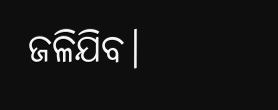ଜଳିଯିବ।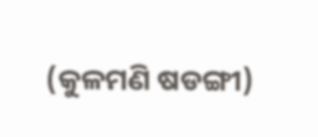(କୁଳମଣି ଷଡଙ୍ଗୀ)